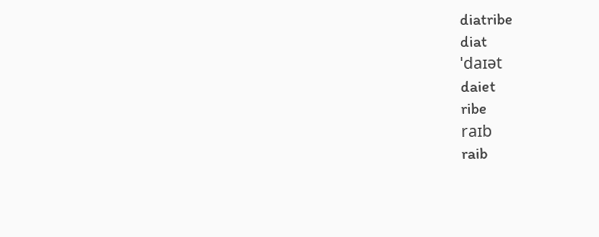diatribe
diat
ˈdaɪət
daiet
ribe
raɪb
raib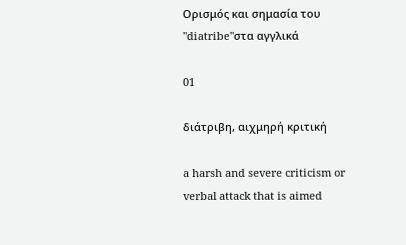Ορισμός και σημασία του "diatribe"στα αγγλικά

01

διάτριβη, αιχμηρή κριτική

a harsh and severe criticism or verbal attack that is aimed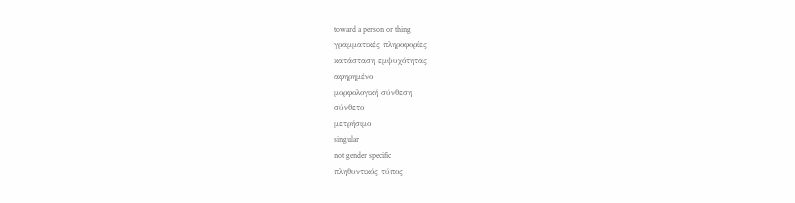toward a person or thing
γραμματικές πληροφορίες
κατάσταση εμψυχότητας
αφηρημένο
μορφολογική σύνθεση
σύνθετο
μετρήσιμο
singular
not gender specific
πληθυντικός τύπος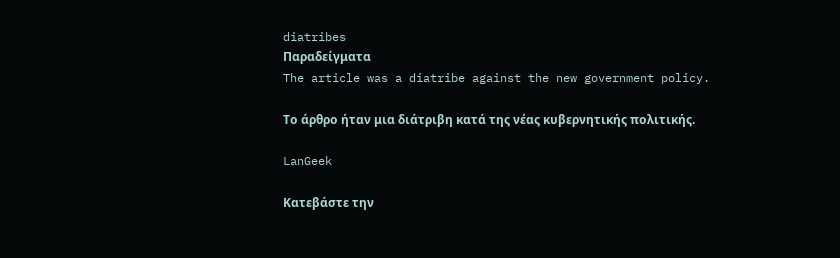diatribes
Παραδείγματα
The article was a diatribe against the new government policy.

Το άρθρο ήταν μια διάτριβη κατά της νέας κυβερνητικής πολιτικής.

LanGeek

Κατεβάστε την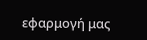εφαρμογή μας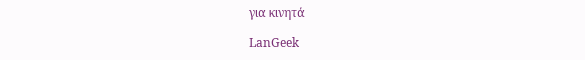για κινητά

LanGeek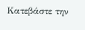Κατεβάστε την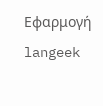Εφαρμογή
langeek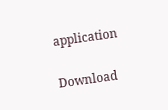application

Download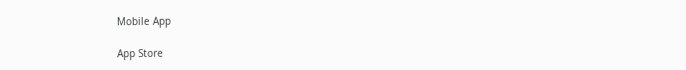Mobile App

App Store